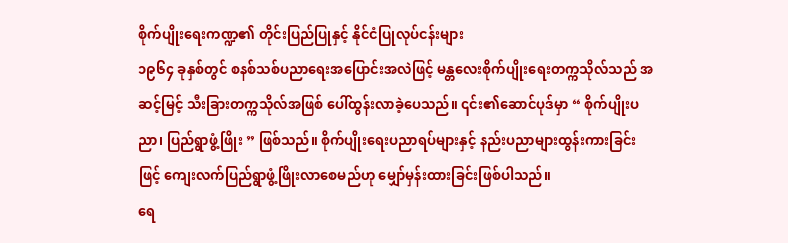စိုက်ပျိုးရေးကဏ္ဍ၏ တိုင်းပြည်ပြုနှင့် နိုင်ငံပြုလုပ်ငန်းများ
၁၉၆၄ ခုနှစ်တွင် စနစ်သစ်ပညာရေးအပြောင်းအလဲဖြင့် မန္တလေးစိုက်ပျိုးရေးတက္ကသိုလ်သည် အဆင့်မြင့် သီးခြားတက္ကသိုလ်အဖြစ် ပေါ်ထွန်းလာခဲ့ပေသည်။ ၎င်း၏ဆောင်ပုဒ်မှာ “ စိုက်ပျိုးပညာ၊ ပြည်ရွာဖွံ့ဖြိုး ” ဖြစ်သည်။ စိုက်ပျိုးရေးပညာရပ်များနှင့် နည်းပညာများထွန်းကားခြင်းဖြင့် ကျေးလက်ပြည်ရွာဖွံ့ဖြိုးလာစေမည်ဟု မျှော်မှန်းထားခြင်းဖြစ်ပါသည်။
ရေ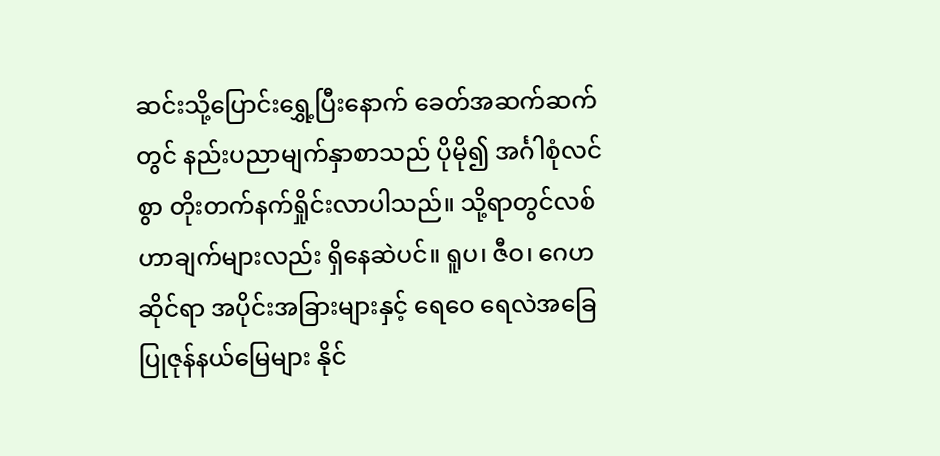ဆင်းသို့ပြောင်းရွှေ့ပြီးနောက် ခေတ်အဆက်ဆက်တွင် နည်းပညာမျက်နှာစာသည် ပိုမို၍ အင်္ဂါစုံလင်စွာ တိုးတက်နက်ရှိုင်းလာပါသည်။ သို့ရာတွင်လစ်ဟာချက်များလည်း ရှိနေဆဲပင်။ ရူပ၊ ဇီဝ၊ ဂေဟဆိုင်ရာ အပိုင်းအခြားများနှင့် ရေဝေ ရေလဲအခြေပြုဇုန်နယ်မြေများ နိုင်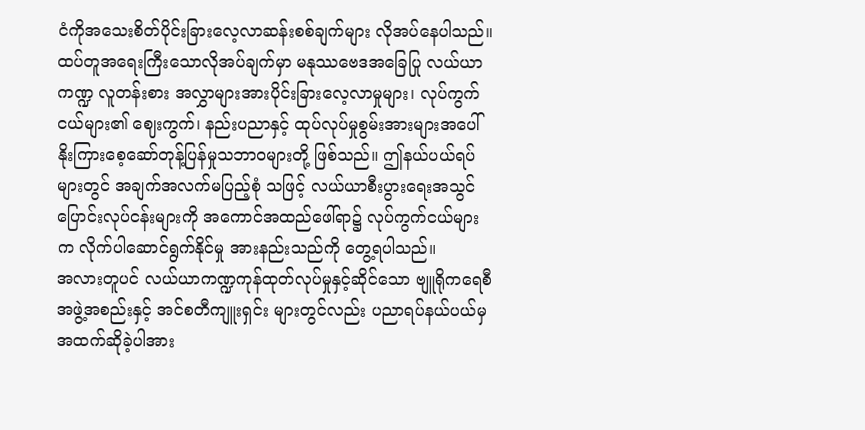ငံကိုအသေးစိတ်ပိုင်းခြားလေ့လာဆန်းစစ်ချက်များ လိုအပ်နေပါသည်။
ထပ်တူအရေးကြီးသောလိုအပ်ချက်မှာ မနုဿဗေဒအခြေပြု လယ်ယာကဏ္ဍ လူတန်းစား အလွှာများအားပိုင်းခြားလေ့လာမှုများ၊ လုပ်ကွက်ငယ်များ၏ ဈေးကွက်၊ နည်းပညာနှင့် ထုပ်လုပ်မှုစွမ်းအားများအပေါ် နိုးကြားစေ့ဆော်တုန့်ပြန်မှုသဘာဝများတို့ ဖြစ်သည်။ ဤနယ်ပယ်ရပ်များတွင် အချက်အလက်မပြည့်စုံ သဖြင့် လယ်ယာစီးပွားရေးအသွင်ပြောင်းလုပ်ငန်းများကို အကောင်အထည်ဖေါ်ရာ၌ လုပ်ကွက်ငယ်များက လိုက်ပါဆောင်ရွက်နိုင်မှု အားနည်းသည်ကို တွေ့ရပါသည်။
အလားတူပင် လယ်ယာကဏ္ဍကုန်ထုတ်လုပ်မှုနှင့်ဆိုင်သော ဗျူရိုကရေစီအဖွဲ့အစည်းနှင့် အင်စတီကျူးရှင်း များတွင်လည်း ပညာရပ်နယ်ပယ်မှ အထက်ဆိုခဲ့ပါအား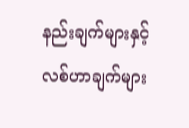နည်းချက်များနှင့် လစ်ဟာချက်များ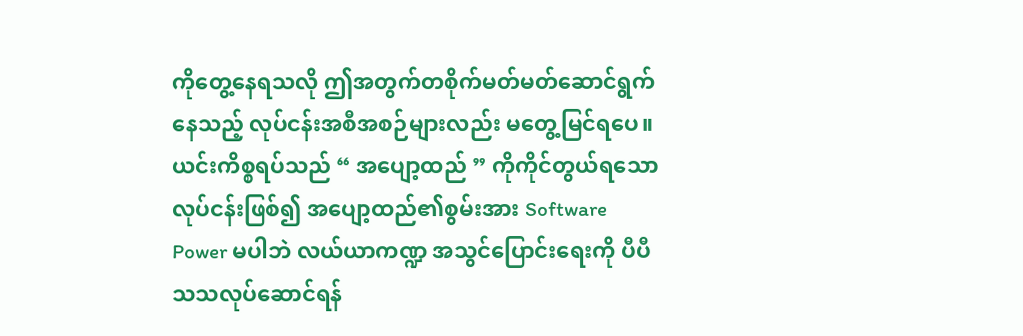ကိုတွေ့နေရသလို ဤအတွက်တစိုက်မတ်မတ်ဆောင်ရွက်နေသည့် လုပ်ငန်းအစီအစဉ်များလည်း မတွေ့မြင်ရပေ။ ယင်းကိစ္စရပ်သည် “ အပျော့ထည် ” ကိုကိုင်တွယ်ရသောလုပ်ငန်းဖြစ်၍ အပျော့ထည်၏စွမ်းအား Software Power မပါဘဲ လယ်ယာကဏ္ဍ အသွင်ပြောင်းရေးကို ပီပီသသလုပ်ဆောင်ရန်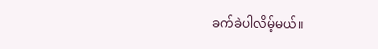ခက်ခဲပါလိမ့်မယ်။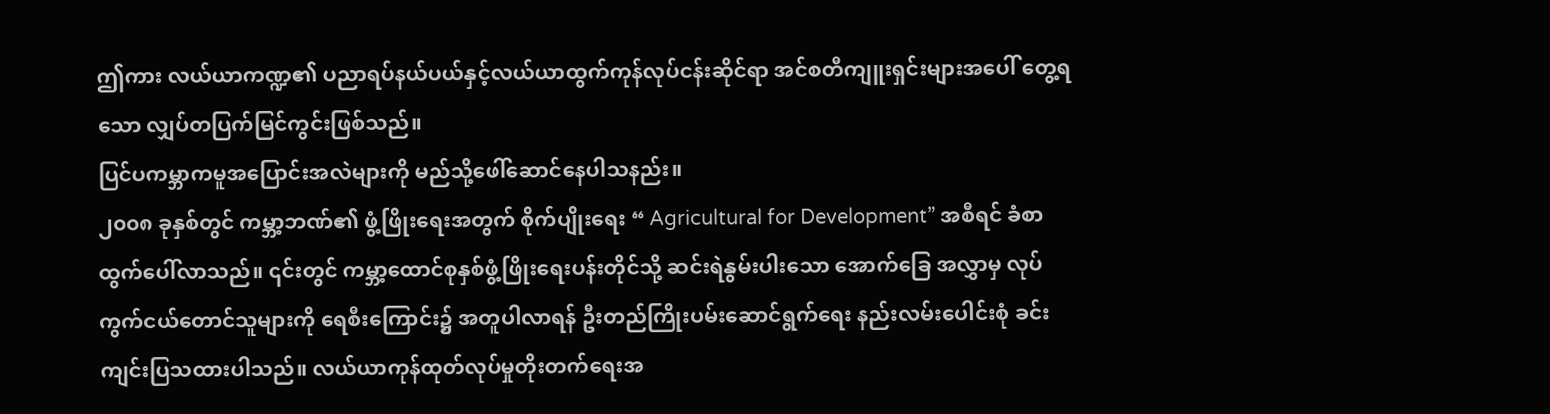ဤကား လယ်ယာကဏ္ဍ၏ ပညာရပ်နယ်ပယ်နှင့်လယ်ယာထွက်ကုန်လုပ်ငန်းဆိုင်ရာ အင်စတီကျူးရှင်းများအပေါ် တွေ့ရသော လျှပ်တပြက်မြင်ကွင်းဖြစ်သည်။
ပြင်ပကမ္ဘာကမူအပြောင်းအလဲများကို မည်သို့ဖေါ်ဆောင်နေပါသနည်း။
၂၀၀၈ ခုနှစ်တွင် ကမ္ဘာ့ဘဏ်၏ ဖွံ့ဖြိုးရေးအတွက် စိုက်ပျိုးရေး “ Agricultural for Development” အစီရင် ခံစာ ထွက်ပေါ်လာသည်။ ၎င်းတွင် ကမ္ဘာ့ထောင်စုနှစ်ဖွံ့ဖြိုးရေးပန်းတိုင်သို့ ဆင်းရဲနွမ်းပါးသော အောက်ခြေ အလွှာမှ လုပ်ကွက်ငယ်တောင်သူများကို ရေစီးကြောင်း၌ အတူပါလာရန် ဦးတည်ကြိုးပမ်းဆောင်ရွက်ရေး နည်းလမ်းပေါင်းစုံ ခင်းကျင်းပြသထားပါသည်။ လယ်ယာကုန်ထုတ်လုပ်မှုတိုးတက်ရေးအ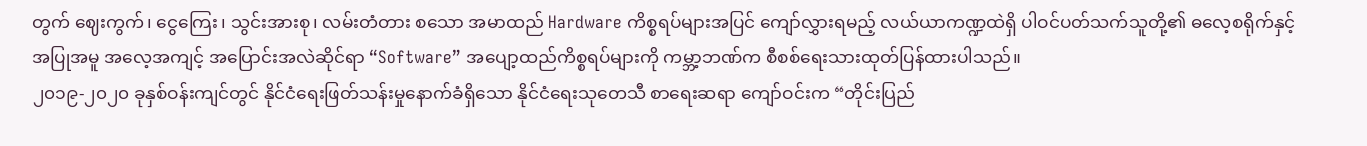တွက် ဈေးကွက်၊ ငွေကြေး၊ သွင်းအားစု၊ လမ်းတံတား စသော အမာထည် Hardware ကိစ္စရပ်များအပြင် ကျော်လွှားရမည့် လယ်ယာကဏ္ဍထဲရှိ ပါဝင်ပတ်သက်သူတို့၏ ဓလေ့စရိုက်နှင့် အပြုအမူ အလေ့အကျင့် အပြောင်းအလဲဆိုင်ရာ “Software” အပျော့ထည်ကိစ္စရပ်များကို ကမ္ဘာ့ဘဏ်က စီစစ်ရေးသားထုတ်ပြန်ထားပါသည်။
၂၀၁၉-၂၀၂၀ ခုနှစ်ဝန်းကျင်တွင် နိုင်ငံရေးဖြတ်သန်းမှုနောက်ခံရှိသော နိုင်ငံရေးသုတေသီ စာရေးဆရာ ကျော်ဝင်းက “တိုင်းပြည်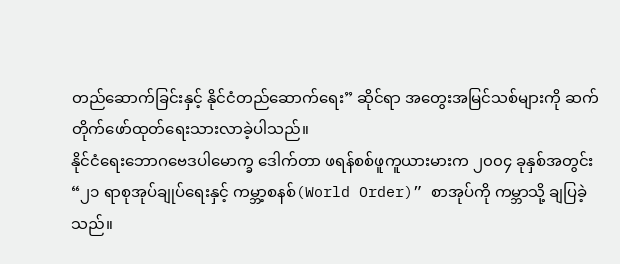တည်ဆောက်ခြင်းနှင့် နိုင်ငံတည်ဆောက်ရေး” ဆိုင်ရာ အတွေးအမြင်သစ်များကို ဆက်တိုက်ဖော်ထုတ်ရေးသားလာခဲ့ပါသည်။
နိုင်ငံရေးဘောဂဗေဒပါမောက္ခ ဒေါက်တာ ဖရန်စစ်ဖူကူယားမားက ၂၀၀၄ ခုနှစ်အတွင်း “၂၁ ရာစုအုပ်ချုပ်ရေးနှင့် ကမ္ဘာ့စနစ်(World Order)” စာအုပ်ကို ကမ္ဘာသို့ ချပြခဲ့သည်။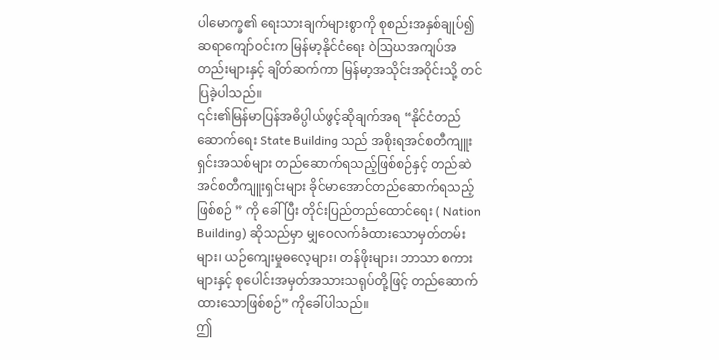ပါမောက္ခ၏ ရေးသားချက်များစွာကို စုစည်းအနှစ်ချုပ်၍ ဆရာကျော်ဝင်းက မြန်မာ့နိုင်ငံရေး ဝဲဩဃအကျပ်အတည်းများနှင့် ချိတ်ဆက်ကာ မြန်မာ့အသိုင်းအဝိုင်းသို့ တင်ပြခဲ့ပါသည်။
၎င်း၏မြန်မာပြန်အဓိပ္ပါယ်ဖွင့်ဆိုချက်အရ “နိုင်ငံတည်ဆောက်ရေး State Building သည် အစိုးရအင်စတီကျူးရှင်းအသစ်များ တည်ဆောက်ရသည့်ဖြစ်စဉ်နှင့် တည်ဆဲအင်စတီကျူးရှင်းများ ခိုင်မာအောင်တည်ဆောက်ရသည့်ဖြစ်စဉ် ” ကို ခေါ်ပြီး တိုင်းပြည်တည်ထောင်ရေး ( Nation Building) ဆိုသည်မှာ မျှဝေလက်ခံထားသောမှတ်တမ်းများ၊ ယဉ်ကျေးမှုဓလေ့များ၊ တန်ဖိုးများ၊ ဘာသာ စကားများနှင့် စုပေါင်းအမှတ်အသားသရုပ်တို့ဖြင့် တည်ဆောက်ထားသောဖြစ်စဉ်” ကိုခေါ်ပါသည်။
ဤ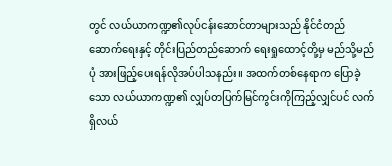တွင် လယ်ယာကဏ္ဍ၏လုပ်ငန်းဆောင်တာများသည် နိုင်ငံတည်ဆောက်ရေးနှင့် တိုင်းပြည်တည်ဆောက် ရေးရှုထောင့်တို့မှ မည်သို့မည်ပုံ အားဖြည့်ပေးရန်လိုအပ်ပါသနည်း။ အထက်တစ်နေရာက ပြောခဲ့သော လယ်ယာကဏ္ဍ၏ လျှပ်တပြက်မြင်ကွင်းကိုကြည့်လျှင်ပင် လက်ရှိလယ်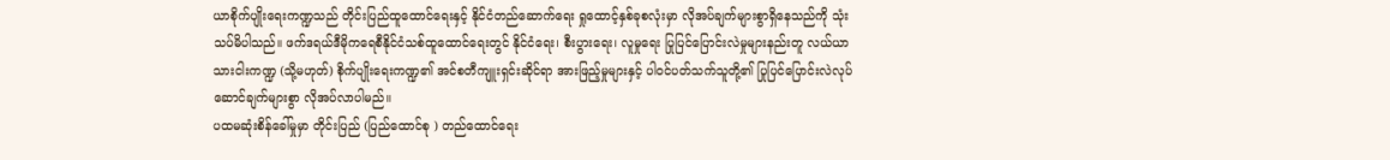ယာစိုက်ပျိုးရေးကဏ္ဍသည် တိုင်းပြည်ထူထောင်ရေးနှင့် နိုင်ငံတည်ဆောက်ရေး ရှုထောင့်နှစ်ခုစလုံးမှာ လိုအပ်ချက်များစွာရှိနေသည်ကို သုံးသပ်မိပါသည်။ ဖက်ဒရယ်ဒီမိုကရေစီနိုင်ငံသစ်ထူထောင်ရေးတွင် နိုင်ငံရေး၊ စီးပွားရေး၊ လူမှုရေး ပြုပြင်ပြောင်းလဲမှုများနည်းတူ လယ်ယာသားငါးကဏ္ဍ (သို့မဟုတ်) စိုက်ပျိုးရေးကဏ္ဍ၏ အင်စတီကျူးရှင်းဆိုင်ရာ အားဖြည့်မှုများနှင့် ပါဝင်ပတ်သက်သူတို့၏ ပြုပြင်ပြောင်းလဲလုပ်ဆောင်ချက်များစွာ လိုအပ်လာပါမည်။
ပထမဆုံးစိန်ခေါ်မှုမှာ တိုင်းပြည် (ပြည်ထောင်စု ) တည်ထောင်ရေး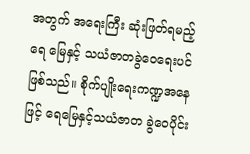အတွက် အရေးကြီး ဆုံးဖြတ်ရမည့် ရေ မြေနှင့် သယံဇာတခွဲဝေရေးပင်ဖြစ်သည်။ စိုက်ပျိုးရေးကဏ္ဍအနေဖြင့် ရေမြေနှင့်သယံဇာတ ခွဲဝေပိုင်း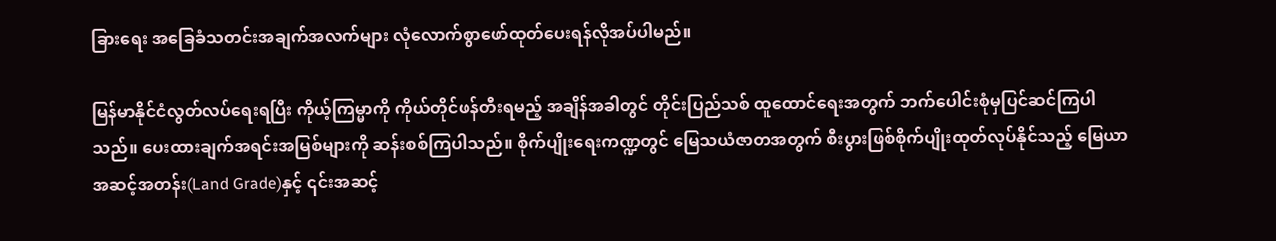ခြားရေး အခြေခံသတင်းအချက်အလက်များ လုံလောက်စွာဖော်ထုတ်ပေးရန်လိုအပ်ပါမည်။

မြန်မာနိုင်ငံလွတ်လပ်ရေးရပြီး ကိုယ့်ကြမ္မာကို ကိုယ်တိုင်ဖန်တီးရမည့် အချိန်အခါတွင် တိုင်းပြည်သစ် ထူထောင်ရေးအတွက် ဘက်ပေါင်းစုံမှပြင်ဆင်ကြပါသည်။ ပေးထားချက်အရင်းအမြစ်များကို ဆန်းစစ်ကြပါသည်။ စိုက်ပျိုးရေးကဏ္ဍတွင် မြေသယံဇာတအတွက် စီးပွားဖြစ်စိုက်ပျိုးထုတ်လုပ်နိုင်သည့် မြေယာအဆင့်အတန်း(Land Grade)နှင့် ၎င်းအဆင့်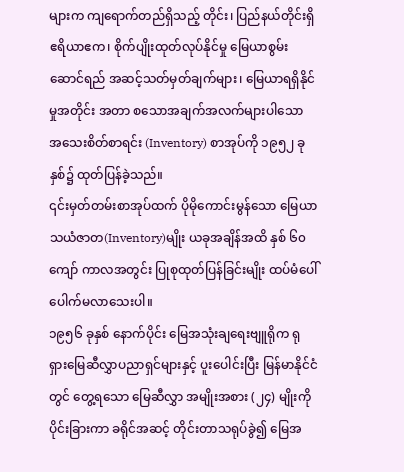များက ကျရောက်တည်ရှိသည့် တိုင်း၊ ပြည်နယ်တိုင်းရှိ ဧရိယာဧက၊ စိုက်ပျိုးထုတ်လုပ်နိုင်မှု မြေယာစွမ်းဆောင်ရည် အဆင့်သတ်မှတ်ချက်များ၊ မြေယာရရှိနိုင်မှုအတိုင်း အတာ စသောအချက်အလက်များပါသော အသေးစိတ်စာရင်း (Inventory) စာအုပ်ကို ၁၉၅၂ ခုနှစ်၌ ထုတ်ပြန်ခဲ့သည်။
၎င်းမှတ်တမ်းစာအုပ်ထက် ပိုမိုကောင်းမွန်သော မြေယာသယံဇာတ(Inventory)မျိုး ယခုအချိန်အထိ နှစ် ၆၀ ကျော် ကာလအတွင်း ပြုစုထုတ်ပြန်ခြင်းမျိုး ထပ်မံပေါ်ပေါက်မလာသေးပါ။
၁၉၅၆ ခုနှစ် နောက်ပိုင်း မြေအသုံးချရေးဗျူရိုက ရုရှားမြေဆီလွှာပညာရှင်များနှင့် ပူးပေါင်းပြီး မြန်မာနိုင်ငံတွင် တွေ့ရသော မြေဆီလွှာ အမျိုးအစား (၂၄) မျိုးကို ပိုင်းခြားကာ ခရိုင်အဆင့် တိုင်းတာသရုပ်ခွဲ၍ မြေအ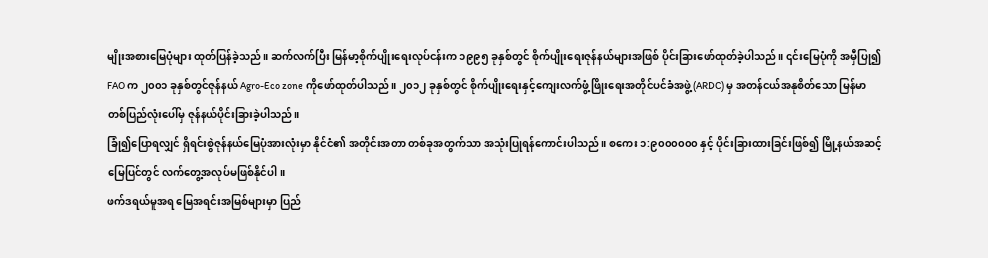မျိုးအစားမြေပုံများ ထုတ်ပြန်ခဲ့သည်။ ဆက်လက်ပြီး မြန်မာ့စိုက်ပျိုးရေးလုပ်ငန်းက ၁၉၉၅ ခုနှစ်တွင် စိုက်ပျိုးရေးဇုန်နယ်များအဖြစ် ပိုင်းခြားဖော်ထုတ်ခဲ့ပါသည်။ ၎င်းမြေပုံကို အမှီပြု၍ FAO က ၂၀၀၁ ခုနှစ်တွင်ဇုန်နယ် Agro-Eco zone ကိုဖော်ထုတ်ပါသည်။ ၂၀၁၂ ခုနှစ်တွင် စိုက်ပျိုးရေးနှင့်ကျေးလက်ဖွံ့ဖြိုးရေးအတိုင်ပင်ခံအဖွဲ့ (ARDC) မှ အတန်ငယ်အနုစိတ်သော မြန်မာ တစ်ပြည်လုံးပေါ်မှ ဇုန်နယ်ပိုင်းခြားခဲ့ပါသည်။
ခြုံ၍ပြောရလျှင် ရှိရင်းစွဲဇုန်နယ်မြေပုံအားလုံးမှာ နိုင်ငံ၏ အတိုင်းအတာ တစ်ခုအတွက်သာ အသုံးပြုရန်ကောင်းပါသည်။ စကေး ၁:၉၀၀၀၀၀၀ နှင့် ပိုင်းခြားထားခြင်းဖြစ်၍ မြို့နယ်အဆင့် မြေပြင်တွင် လက်တွေ့အလုပ်မဖြစ်နိုင်ပါ။
ဖက်ဒရယ်မူအရ မြေအရင်းအမြစ်များမှာ ပြည်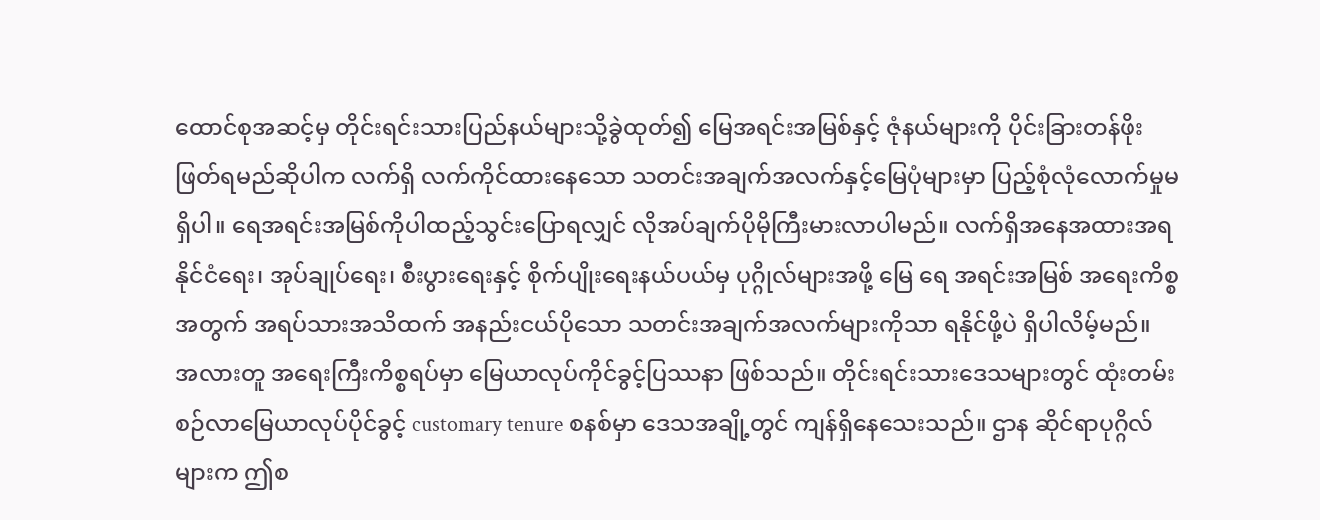ထောင်စုအဆင့်မှ တိုင်းရင်းသားပြည်နယ်များသို့ခွဲထုတ်၍ မြေအရင်းအမြစ်နှင့် ဇုံနယ်များကို ပိုင်းခြားတန်ဖိုးဖြတ်ရမည်ဆိုပါက လက်ရှိ လက်ကိုင်ထားနေသော သတင်းအချက်အလက်နှင့်မြေပုံများမှာ ပြည့်စုံလုံလောက်မှုမရှိပါ။ ရေအရင်းအမြစ်ကိုပါထည့်သွင်းပြောရလျှင် လိုအပ်ချက်ပိုမိုကြီးမားလာပါမည်။ လက်ရှိအနေအထားအရ နိုင်ငံရေး၊ အုပ်ချုပ်ရေး၊ စီးပွားရေးနှင့် စိုက်ပျိုးရေးနယ်ပယ်မှ ပုဂ္ဂိုလ်များအဖို့ မြေ ရေ အရင်းအမြစ် အရေးကိစ္စအတွက် အရပ်သားအသိထက် အနည်းငယ်ပိုသော သတင်းအချက်အလက်များကိုသာ ရနိုင်ဖို့ပဲ ရှိပါလိမ့်မည်။
အလားတူ အရေးကြီးကိစ္စရပ်မှာ မြေယာလုပ်ကိုင်ခွင့်ပြဿနာ ဖြစ်သည်။ တိုင်းရင်းသားဒေသများတွင် ထုံးတမ်းစဉ်လာမြေယာလုပ်ပိုင်ခွင့် customary tenure စနစ်မှာ ဒေသအချို့တွင် ကျန်ရှိနေသေးသည်။ ဌာန ဆိုင်ရာပုဂ္ဂိလ်များက ဤစ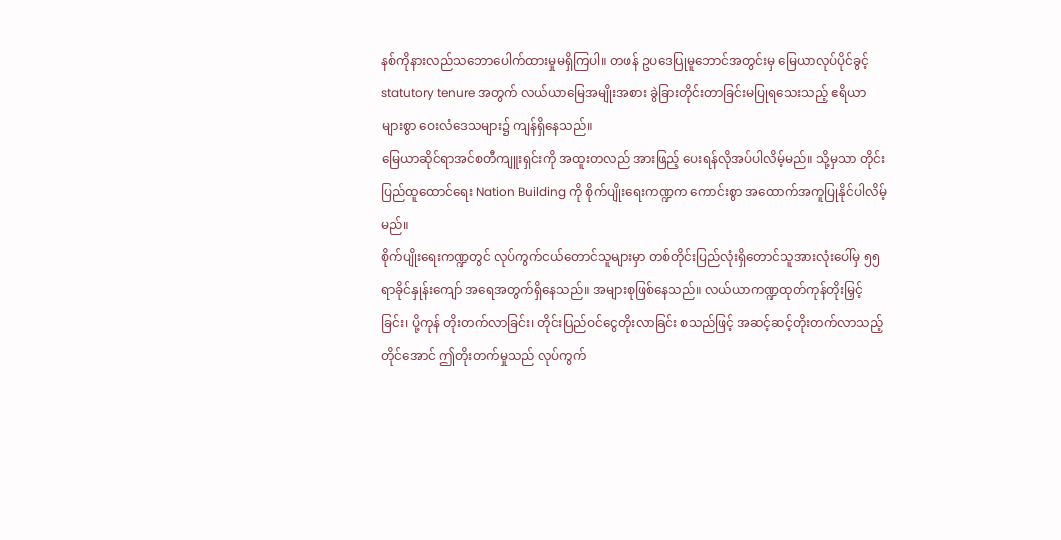နစ်ကိုနားလည်သဘောပေါက်ထားမှုမရှိကြပါ။ တဖန် ဥပဒေပြုမူဘောင်အတွင်းမှ မြေယာလုပ်ပိုင်ခွင့် statutory tenure အတွက် လယ်ယာမြေအမျိုးအစား ခွဲခြားတိုင်းတာခြင်းမပြုရသေးသည့် ဧရိယာများစွာ ဝေးလံဒေသများ၌ ကျန်ရှိနေသည်။
မြေယာဆိုင်ရာအင်စတီကျူးရှင်းကို အထူးတလည် အားဖြည့် ပေးရန်လိုအပ်ပါလိမ့်မည်။ သို့မှသာ တိုင်းပြည်ထူထောင်ရေး Nation Building ကို စိုက်ပျိုးရေးကဏ္ဍက ကောင်းစွာ အထောက်အကူပြုနိုင်ပါလိမ့်မည်။
စိုက်ပျိုးရေးကဏ္ဍတွင် လုပ်ကွက်ငယ်တောင်သူများမှာ တစ်တိုင်းပြည်လုံးရှိတောင်သူအားလုံးပေါ်မှ ၅၅ ရာခိုင်နှုန်းကျော် အရေအတွက်ရှိနေသည်။ အများစုဖြစ်နေသည်။ လယ်ယာကဏ္ဍထုတ်ကုန်တိုးမြှင့်ခြင်း၊ ပို့ကုန် တိုးတက်လာခြင်း၊ တိုင်းပြည်ဝင်ငွေတိုးလာခြင်း စသည်ဖြင့် အဆင့်ဆင့်တိုးတက်လာသည့်တိုင်အောင် ဤတိုးတက်မှုသည် လုပ်ကွက်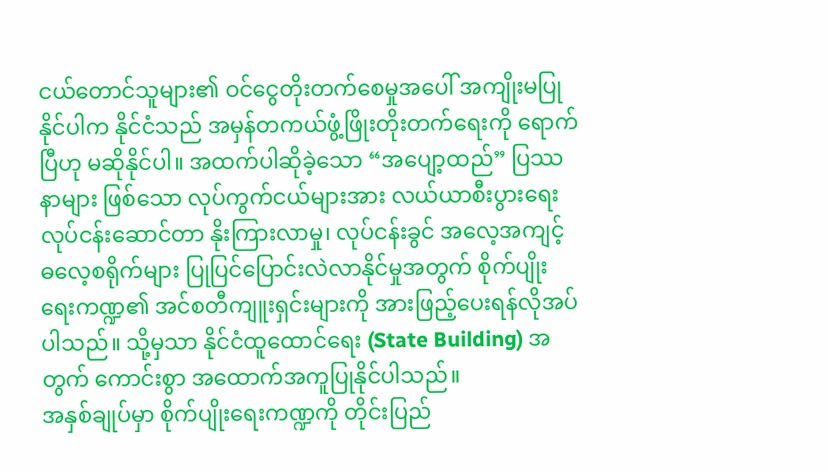ငယ်တောင်သူများ၏ ဝင်ငွေတိုးတက်စေမှုအပေါ် အကျိုးမပြုနိုင်ပါက နိုင်ငံသည် အမှန်တကယ်ဖွံ့ဖြိုးတိုးတက်ရေးကို ရောက်ပြီဟု မဆိုနိုင်ပါ။ အထက်ပါဆိုခဲ့သော “အပျော့ထည်” ပြဿနာများ ဖြစ်သော လုပ်ကွက်ငယ်များအား လယ်ယာစီးပွားရေးလုပ်ငန်းဆောင်တာ နိုးကြားလာမှု၊ လုပ်ငန်းခွင် အလေ့အကျင့် ဓလေ့စရိုက်များ ပြုပြင်ပြောင်းလဲလာနိုင်မှုအတွက် စိုက်ပျိုးရေးကဏ္ဍ၏ အင်စတီကျူးရှင်းများကို အားဖြည့်ပေးရန်လိုအပ်ပါသည်။ သို့မှသာ နိုင်ငံထူထောင်ရေး (State Building) အတွက် ကောင်းစွာ အထောက်အကူပြုနိုင်ပါသည်။
အနှစ်ချုပ်မှာ စိုက်ပျိုးရေးကဏ္ဍကို တိုင်းပြည်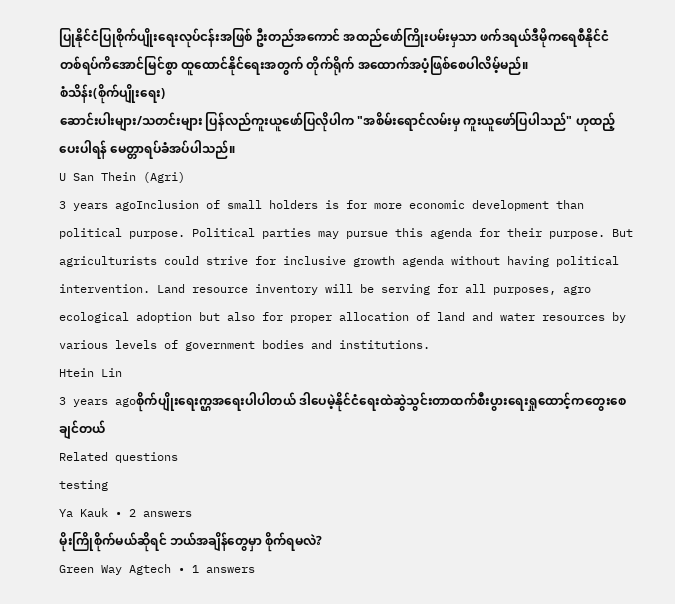ပြုနိုင်ငံပြုစိုက်ပျိုးရေးလုပ်ငန်းအဖြစ် ဦးတည်အကောင် အထည်ဖော်ကြိုးပမ်းမှသာ ဖက်ဒရယ်ဒီမိုကရေစီနိုင်ငံတစ်ရပ်ကိအောင်မြင်စွာ ထူထောင်နိုင်ရေးအတွက် တိုက်ရိုက် အထောက်အပံ့ဖြစ်စေပါလိမ့်မည်။
စံသိန်း(စိုက်ပျိုးရေး)
ဆောင်းပါးများ/သတင်းများ ပြန်လည်ကူးယူဖော်ပြလိုပါက "အစိမ်းရောင်လမ်းမှ ကူးယူဖော်ပြပါသည်" ဟုထည့်ပေးပါရန် မေတ္တာရပ်ခံအပ်ပါသည်။
U San Thein (Agri)
3 years agoInclusion of small holders is for more economic development than political purpose. Political parties may pursue this agenda for their purpose. But agriculturists could strive for inclusive growth agenda without having political intervention. Land resource inventory will be serving for all purposes, agro ecological adoption but also for proper allocation of land and water resources by various levels of government bodies and institutions.
Htein Lin
3 years agoစိုက်ပျိုးရေးက္ဌအရေးပါပါတယ် ဒါပေမဲ့နိုင်ငံရေးထဲဆွဲသွင်းတာထက်စီးပွားရေးရှုထောင့်ကတွေးစေချင်တယ်
Related questions
testing
Ya Kauk • 2 answers
မိုးကြိုစိုက်မယ်ဆိုရင် ဘယ်အချိန်တွေမှာ စိုက်ရမလဲ?
Green Way Agtech • 1 answers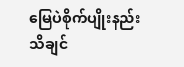မြေပဲစိုက်ပျိုးနည်း သိချင်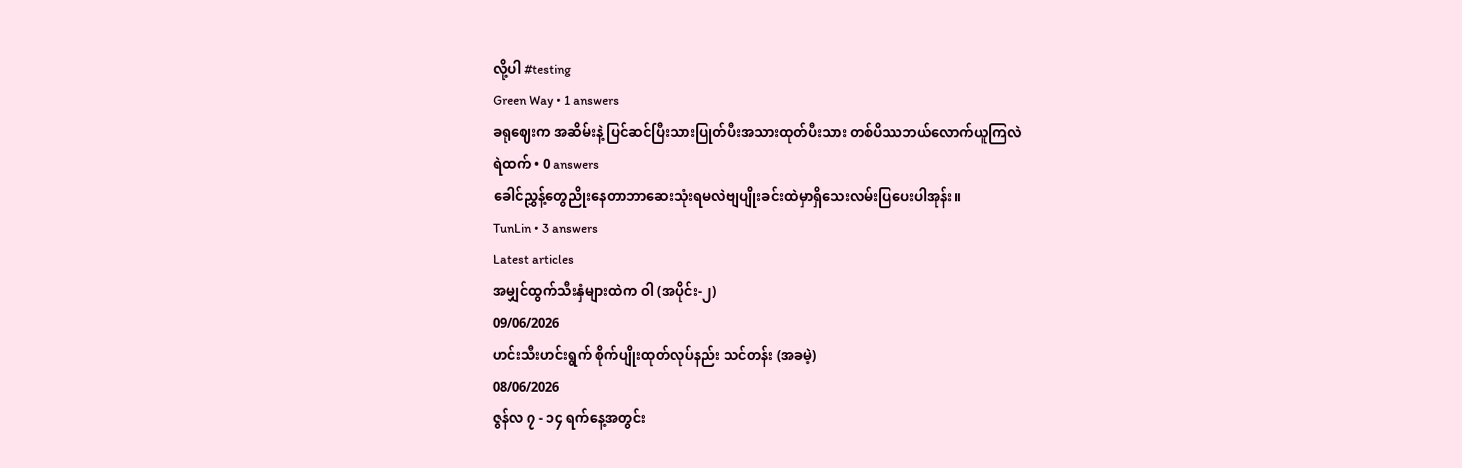လို့ပါ #testing
Green Way • 1 answers
ခရုဈေးက အဆိမ်းနဲ့ ပြင်ဆင်ပြီးသားပြုတ်ပီးအသားထုတ်ပီးသား တစ်ပိဿဘယ်လောက်ယူကြလဲ
ရဲထက် • 0 answers
ခေါင်ညွှန့်တွေညိုးနေတာဘာဆေးသုံးရမလဲဗျပျိုးခင်းထဲမှာရှိသေးလမ်းပြပေးပါအုန်း။
TunLin • 3 answers
Latest articles
အမျှင်ထွက်သီးနှံများထဲက ဝါ (အပိုင်း-၂)
09/06/2026
ဟင်းသီးဟင်းရွက် စိုက်ပျိုးထုတ်လုပ်နည်း သင်တန်း (အခမဲ့)
08/06/2026
ဇွန်လ ၇ - ၁၄ ရက်နေ့အတွင်း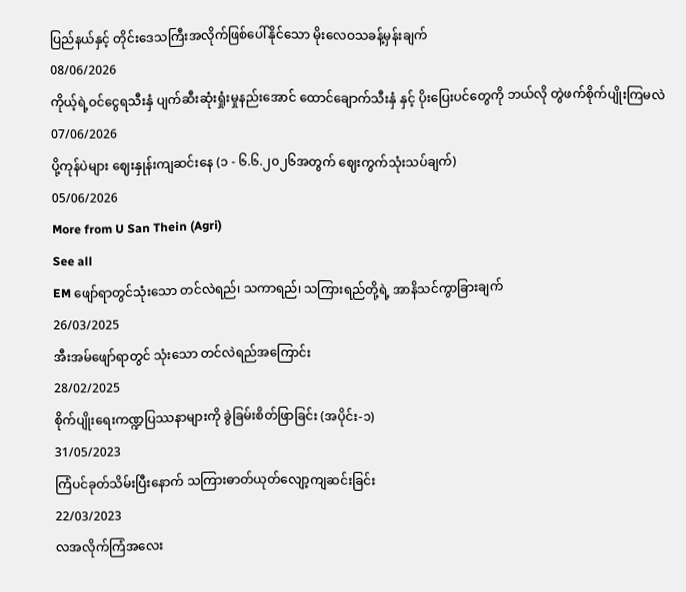ပြည်နယ်နှင့် တိုင်းဒေသကြီးအလိုက်ဖြစ်ပေါ်နိုင်သော မိုးလေဝသခန့်မှန်းချက်
08/06/2026
ကိုယ့်ရဲ့ဝင်ငွေရသီးနှံ ပျက်ဆီးဆုံးရှုံးမှုနည်းအောင် ထောင်ချောက်သီးနှံ နှင့် ပိုးပြေးပင်တွေကို ဘယ်လို တွဲဖက်စိုက်ပျိုးကြမလဲ
07/06/2026
ပို့ကုန်ပဲများ ဈေးနှုန်းကျဆင်းနေ (၁ - ၆.၆.၂၀၂၆အတွက် ဈေးကွက်သုံးသပ်ချက်)
05/06/2026
More from U San Thein (Agri)
See all
EM ဖျော်ရာတွင်သုံးသော တင်လဲရည်၊ သကာရည်၊ သကြားရည်တို့ရဲ့ အာနိသင်ကွာခြားချက်
26/03/2025
အီးအမ်ဖျော်ရာတွင် သုံးသော တင်လဲရည်အကြောင်း
28/02/2025
စိုက်ပျိုးရေးကဏ္ဍပြဿနာများကို ခွဲခြမ်းစိတ်ဖြာခြင်း (အပိုင်း-၁)
31/05/2023
ကြံပင်ခုတ်သိမ်းပြီးနောက် သကြားဓာတ်ယုတ်လျော့ကျဆင်းခြင်း
22/03/2023
လအလိုက်ကြံအလေး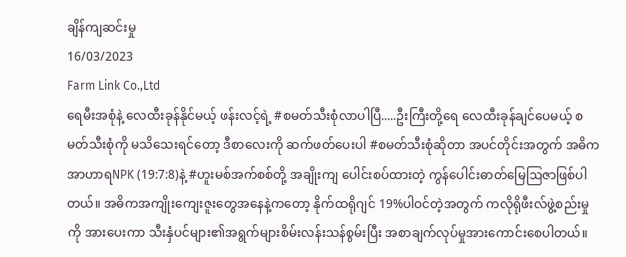ချိန်ကျဆင်းမှု
16/03/2023
Farm Link Co.,Ltd
ရေမီးအစုံနဲ့ လေထီးခုန်နိုင်မယ့် ဖန်းလင့်ရဲ့ #စမတ်သီးစုံလာပါပြီ.....ဦးကြီးတို့ရေ လေထီးခုန်ချင်ပေမယ့် စမတ်သီးစုံကို မသိသေးရင်တော့ ဒီစာလေးကို ဆက်ဖတ်ပေးပါ #စမတ်သီးစုံဆိုတာ အပင်တိုင်းအတွက် အဓိကအာဟာရNPK (19:7:8)နဲ့ #ဟူးမစ်အက်စစ်တို့ အချိုးကျ ပေါင်းစပ်ထားတဲ့ ကွန်ပေါင်းဓာတ်မြေဩဇာဖြစ်ပါတယ်။ အဓိကအကျိုးကျေးဇူးတွေအနေနဲ့ကတော့ နိုက်ထရိုဂျင် 19%ပါဝင်တဲ့အတွက် ကလိုရိုဖီးလ်ဖွဲ့စည်းမှုကို အားပေးကာ သီးနှံပင်များ၏အရွက်များစိမ်းလန်းသန်စွမ်းပြီး အစာချက်လုပ်မှုအားကောင်းစေပါတယ်။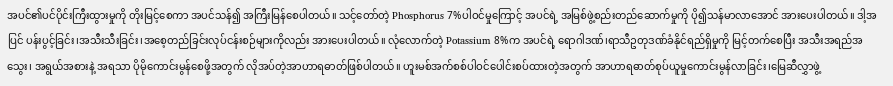အပင်၏ပင်ပိုင်းကြီးထွားမှုကို တိုးမြင့်စေကာ အပင်သန်၍ အကြီးမြန်စေပါတယ်။ သင့်တော်တဲ့ Phosphorus 7%ပါဝင်မှုကြောင့် အပင်ရဲ့ အမြစ်ဖွဲ့စည်းတည်ဆောက်မှုကို ပို၍သန်မာလာအောင် အားပေးပါတယ်။ ဒါ့အပြင် ပန်းပွင့်ခြင်း၊အသီးသီးခြင်း၊အစေ့တည်ခြင်းလုပ်ငန်းစဉ်များကိုလည်း အားပေးပါတယ်။ လုံလောက်တဲ့ Potassium 8%က အပင်ရဲ့ ရောဂါဒဏ်၊ရာသီဥတုဒဏ်ခံနိုင်ရည်ရှိမှုကို မြင့်တက်စေပြီး အသီးအရည်အသွေး၊ အရွယ်အစားနဲ့ အရသာ ပိုမိုကောင်းမွန်စေဖို့အတွက် လိုအပ်တဲ့အာဟာရဓာတ်ဖြစ်ပါတယ်။ ဟူးမစ်အက်စစ်ပါဝင်ပေါင်းစပ်ထားတဲ့အတွက် အာဟာရဓာတ်စုပ်ယူမှုကောင်းမွန်လာခြင်း၊မြေဆီလွှာဖွဲ့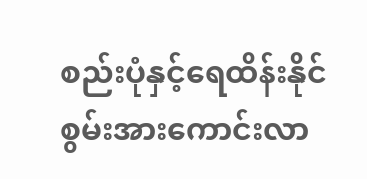စည်းပုံနှင့်ရေထိန်းနိုင်စွမ်းအားကောင်းလာ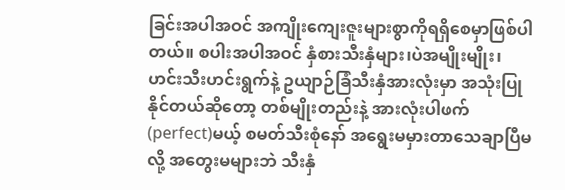ခြင်းအပါအဝင် အကျိုးကျေးဇူးများစွာကိုရရှိစေမှာဖြစ်ပါတယ်။ စပါးအပါအဝင် နှံစားသီးနှံများ၊ပဲအမျိုးမျိုး၊ဟင်းသီးဟင်းရွက်နဲ့ ဥယျာဉ်ခြံသီးနှံအားလုံးမှာ အသုံးပြုနိုင်တယ်ဆိုတော့ တစ်မျိုးတည်းနဲ့ အားလုံးပါဖက်(perfect)မယ့် စမတ်သီးစုံနော် အရွေးမမှားတာသေချာပြီမလို့ အတွေးမများဘဲ သီးနှံ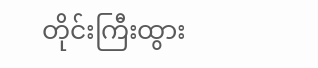တိုင်းကြီးထွား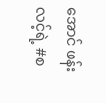အောင် ဖန်းလင့်ရဲ့ #စ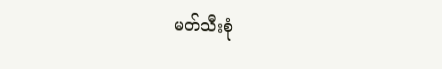မတ်သီးစုံ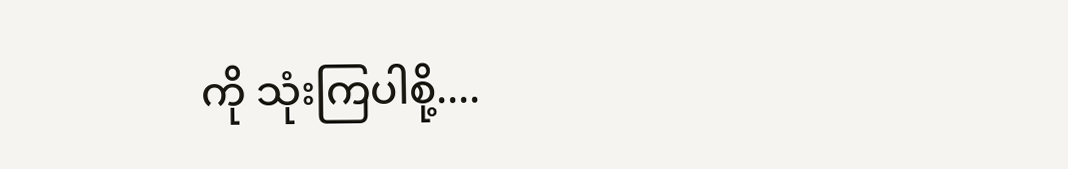ကို သုံးကြပါစို့....